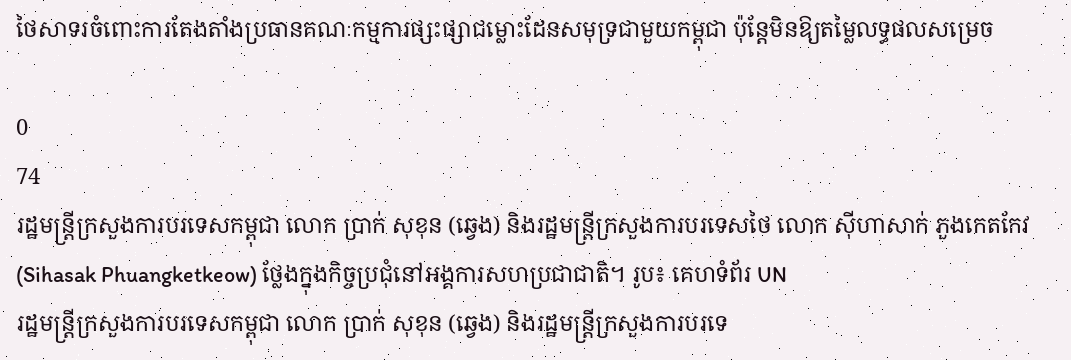ថៃសាទរចំពោះការតែងតាំងប្រធានគណៈកម្មការផ្សះផ្សាជម្លោះដែនសមុទ្រជាមួយកម្ពុជា ប៉ុន្តែមិនឱ្យតម្លៃលទ្ធផលសម្រេច

0
74
រដ្ឋមន្ត្រីក្រសួងការបរទេសកម្ពុជា លោក ប្រាក់ សុខុន (ឆ្វេង) និងរដ្ឋមន្ត្រីក្រសួងការបរទេសថៃ លោក ស៊ីហាសាក់ ភួងកេតកែវ (Sihasak Phuangketkeow) ថ្លែងក្នុងកិច្ចប្រជុំនៅអង្គការសហប្រជាជាតិ។ រូប៖ គេហទំព័រ UN
រដ្ឋមន្ត្រីក្រសួងការបរទេសកម្ពុជា លោក ប្រាក់ សុខុន (ឆ្វេង) និងរដ្ឋមន្ត្រីក្រសួងការបរទេ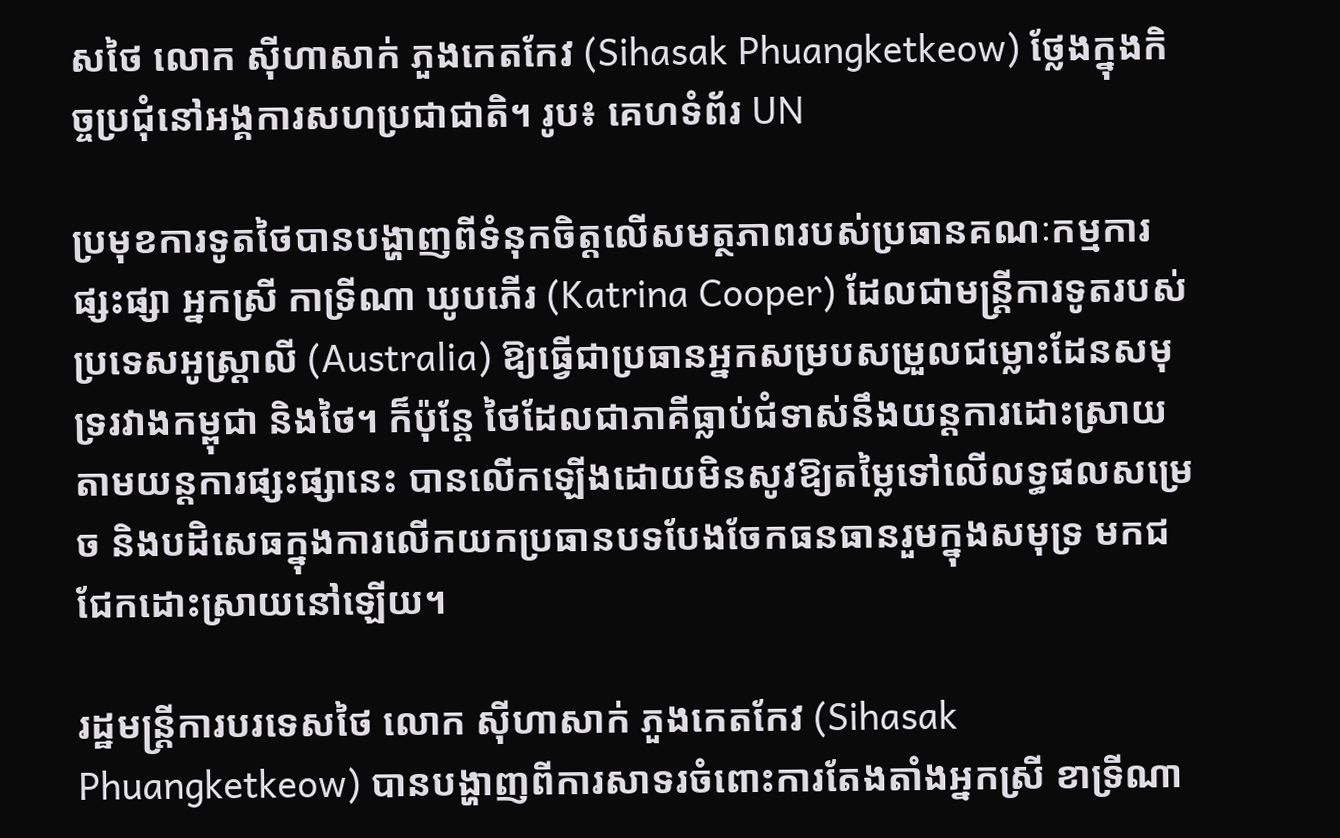សថៃ លោក ស៊ីហាសាក់ ភួងកេតកែវ (Sihasak Phuangketkeow) ថ្លែងក្នុងកិច្ចប្រជុំនៅអង្គការសហប្រជាជាតិ។ រូប៖ គេហទំព័រ UN

ប្រមុខការទូតថៃបានបង្ហាញពីទំនុកចិត្តលើសមត្ថភាពរបស់ប្រធានគណៈកម្មការផ្សះផ្សា អ្នកស្រី កាទ្រីណា ឃូបភើរ (Katrina Cooper) ដែលជាមន្ត្រីការទូតរបស់ប្រទេសអូស្ត្រាលី (Australia) ឱ្យធ្វើជាប្រធានអ្នកសម្របសម្រួលជម្លោះដែនសមុទ្ររវាងកម្ពុជា និងថៃ។ ក៏ប៉ុន្តែ ថៃដែលជាភាគីធ្លាប់ជំទាស់នឹងយន្តការដោះស្រាយតាមយន្តការផ្សះផ្សានេះ បានលើកឡើងដោយមិនសូវឱ្យតម្លៃទៅលើលទ្ធផលសម្រេច និងបដិសេធក្នុងការលើកយកប្រធានបទបែងចែកធនធានរួមក្នុងសមុទ្រ មកជជែកដោះស្រាយនៅឡើយ។

រដ្ឋមន្ត្រីការបរទេសថៃ លោក ស៊ីហាសាក់ ភួងកេតកែវ (Sihasak Phuangketkeow) បានបង្ហាញពីការសាទរចំពោះការតែងតាំងអ្នកស្រី ខាទ្រីណា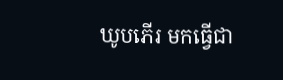ឃូបភើរ មកធ្វើជា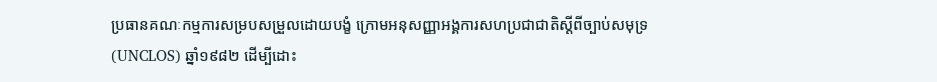ប្រធានគណៈកម្មការសម្របសម្រួលដោយបង្ខំ ក្រោមអនុសញ្ញាអង្គការសហប្រជាជាតិស្ដីពីច្បាប់សមុទ្រ (UNCLOS) ឆ្នាំ១៩៨២ ដើម្បីដោះ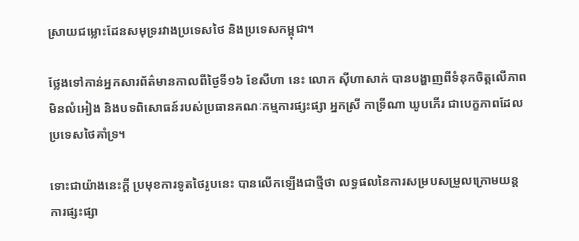ស្រាយជម្លោះដែនសមុទ្ររវាងប្រទេសថៃ និងប្រទេសកម្ពុជា។

ថ្លែងទៅកាន់អ្នកសារព័ត៌មានកាលពីថ្ងៃទី១៦ ខែសីហា នេះ លោក ស៊ីហាសាក់ បានបង្ហាញពីទំនុកចិត្តលើភាពមិនលំអៀង និងបទពិសោធន៍របស់ប្រធានគណៈកម្មការផ្សះផ្សា អ្នកស្រី កាទ្រីណា ឃូបភើរ ជាបេក្ខភាពដែលប្រទេសថៃគាំទ្រ។

ទោះជាយ៉ាងនេះក្ដី ប្រមុខការទូតថៃរូបនេះ បានលើកឡើងជាថ្មីថា លទ្ធផលនៃការសម្របសម្រួលក្រោមយន្តការផ្សះផ្សា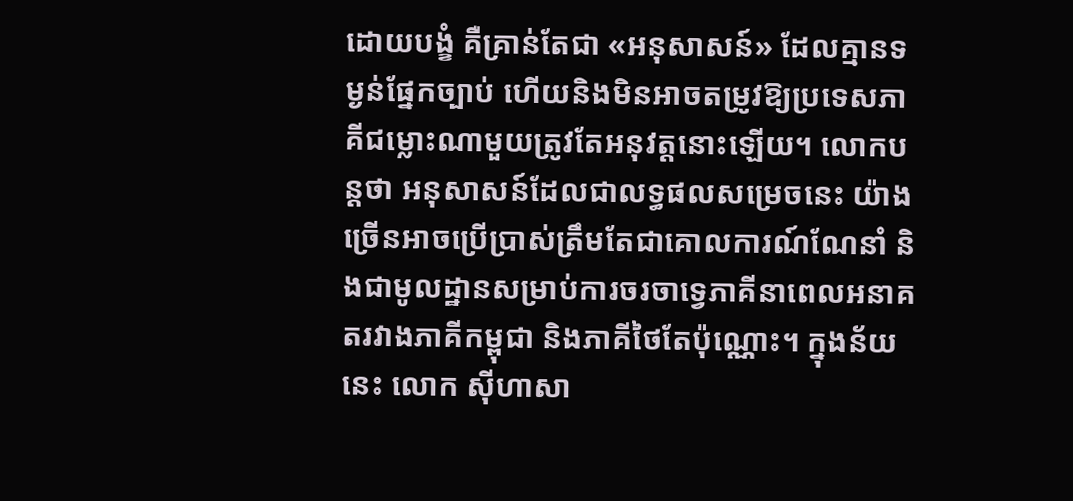ដោយបង្ខំ គឺគ្រាន់តែជា «អនុសាសន៍» ដែលគ្មានទម្ងន់ផ្នែកច្បាប់ ហើយនិងមិនអាចតម្រូវឱ្យប្រទេសភាគីជម្លោះណាមួយត្រូវតែអនុវត្តនោះឡើយ។ លោកបន្តថា អនុសាសន៍ដែលជាលទ្ធផលសម្រេចនេះ យ៉ាងច្រើនអាចប្រើប្រាស់ត្រឹមតែជាគោលការណ៍ណែនាំ និងជាមូលដ្ឋានសម្រាប់ការចរចាទ្វេភាគីនាពេលអនាគតរវាងភាគីកម្ពុជា និងភាគីថៃតែប៉ុណ្ណោះ។ ក្នុងន័យនេះ លោក ស៊ីហាសា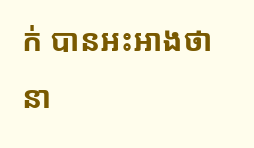ក់ បានអះអាងថា នា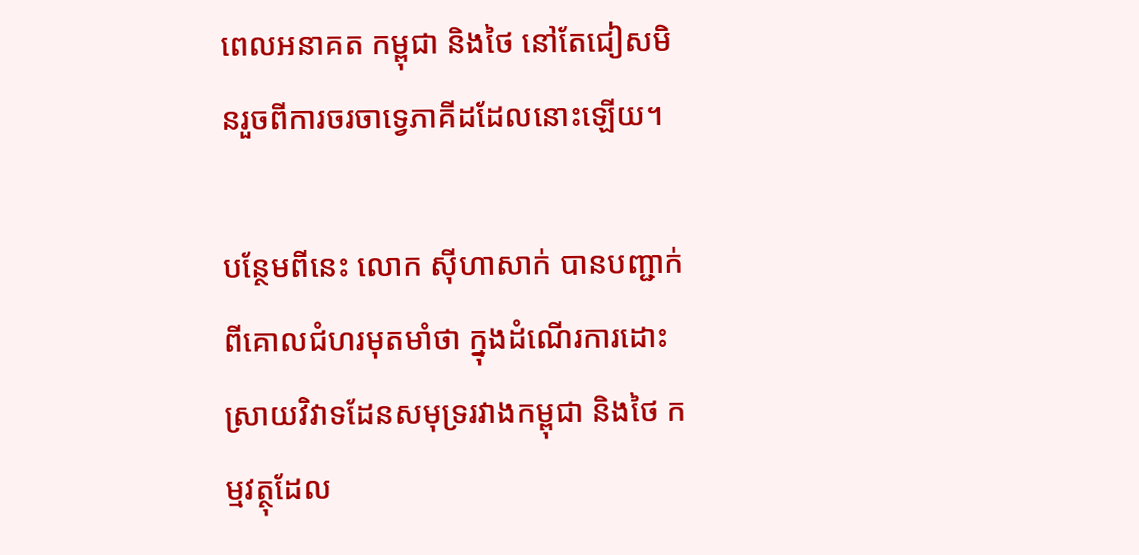ពេលអនាគត កម្ពុជា និងថៃ នៅតែជៀសមិនរួចពីការចរចាទ្វេភាគីដដែលនោះឡើយ។

បន្ថែមពីនេះ លោក ស៊ីហាសាក់ បានបញ្ជាក់ពីគោលជំហរមុតមាំថា ក្នុងដំណើរការដោះស្រាយវិវាទដែនសមុទ្ររវាងកម្ពុជា និងថៃ កម្មវត្ថុដែល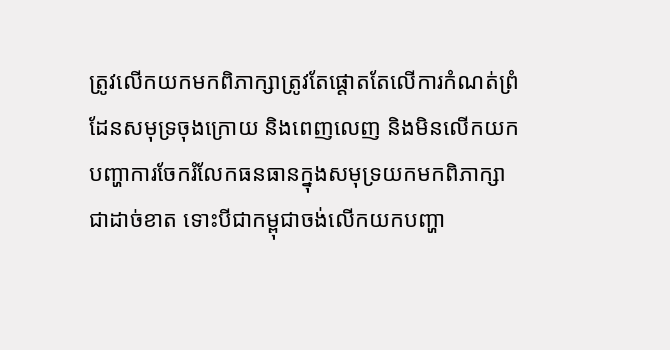ត្រូវលើកយកមកពិភាក្សាត្រូវតែផ្ដោតតែលើការកំណត់ព្រំដែនសមុទ្រចុងក្រោយ និងពេញលេញ និងមិនលើកយកបញ្ហាការចែករំលែកធនធានក្នុងសមុទ្រយកមកពិភាក្សាជាដាច់ខាត ទោះបីជាកម្ពុជាចង់លើកយកបញ្ហា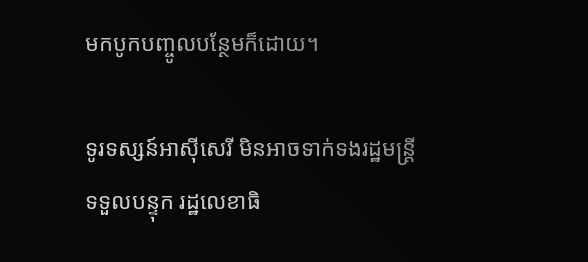មកបូកបញ្ចូលបន្ថែមក៏ដោយ។

ទូរទស្សន៍អាស៊ីសេរី មិនអាចទាក់ទងរដ្ឋមន្ត្រីទទួលបន្ទុក រដ្ឋលេខាធិ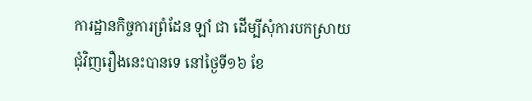ការដ្ឋានកិច្ចការព្រំដែន ឡាំ ជា ដើម្បីសុំការបកស្រាយជុំវិញរឿងនេះបានទេ នៅថ្ងៃទី១៦ ខែ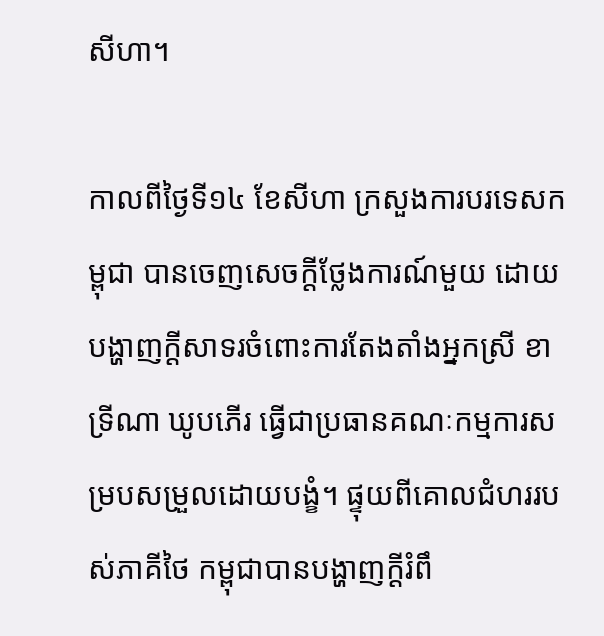សីហា។

កាលពីថ្ងៃទី១៤ ខែសីហា ក្រសួងការបរទេសកម្ពុជា បានចេញសេចក្ដីថ្លែងការណ៍មួយ ដោយបង្ហាញក្ដីសាទរចំពោះការតែងតាំងអ្នកស្រី ខាទ្រីណា ឃូបភើរ ធ្វើជាប្រធានគណៈកម្មការសម្របសម្រួលដោយបង្ខំ។ ផ្ទុយពីគោលជំហររបស់ភាគីថៃ កម្ពុជាបានបង្ហាញក្ដីរំពឹ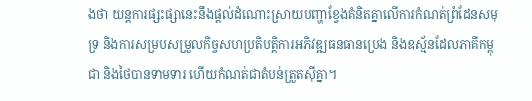ងថា យន្តការផ្សះផ្សានេះនឹងផ្ដល់ដំណោះស្រាយបញ្ហាខ្វែងគំនិតគ្នាលើការកំណត់ព្រំដែនសមុទ្រ និងការសម្របសម្រួលកិច្ចសហប្រតិបត្តិការអភិវឌ្ឍធនធានប្រេង និងឧស្ម័នដែលភាគីកម្ពុជា និងថៃបានទាមទារ ហើយកំណត់ជាតំបន់ត្រួតស៊ីគ្នា។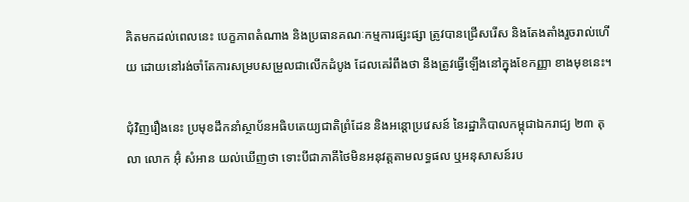គិតមកដល់ពេលនេះ បេក្ខភាពតំណាង និងប្រធានគណៈកម្មការផ្សះផ្សា ត្រូវបានជ្រើសរើស និងតែងតាំងរួចរាល់ហើយ ដោយនៅរង់ចាំតែការសម្របសម្រួលជាលើកដំបូង ដែលគេរំពឹងថា នឹងត្រូវធ្វើឡើងនៅក្នុងខែកញ្ញា ខាងមុខនេះ។

ជុំវិញរឿងនេះ ប្រមុខដឹកនាំស្ថាប័នអធិបតេយ្យជាតិព្រំដែន និងអន្តោប្រវេសន៍ នៃរដ្ឋាភិបាលកម្ពុជាឯករាជ្យ ២៣ តុលា លោក អ៊ុំ សំអាន យល់ឃើញថា ទោះបីជាភាគីថៃមិនអនុវត្តតាមលទ្ធផល ឬអនុសាសន៍រប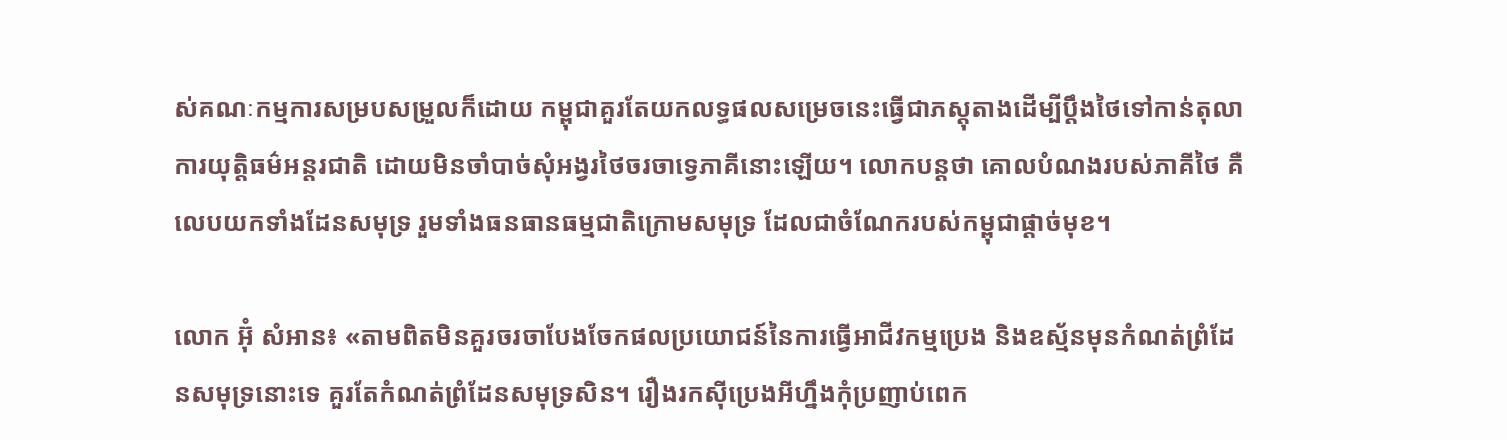ស់គណៈកម្មការសម្របសម្រួលក៏ដោយ កម្ពុជាគួរតែយកលទ្ធផលសម្រេចនេះធ្វើជាភស្តុតាងដើម្បីប្ដឹងថៃទៅកាន់តុលាការយុត្តិធម៌អន្តរជាតិ ដោយមិនចាំបាច់សុំអង្វរថៃចរចាទ្វេភាគីនោះឡើយ។ លោកបន្តថា គោលបំណងរបស់ភាគីថៃ គឺលេបយកទាំងដែនសមុទ្រ រួមទាំងធនធានធម្មជាតិក្រោមសមុទ្រ ដែលជាចំណែករបស់កម្ពុជាផ្ដាច់មុខ។

លោក អ៊ុំ សំអាន៖ «តាមពិតមិនគួរចរចាបែងចែកផលប្រយោជន៍នៃការធ្វើអាជីវកម្មប្រេង និងឧស្ម័នមុនកំណត់ព្រំដែនសមុទ្រនោះទេ គួរតែកំណត់ព្រំដែនសមុទ្រសិន។ រឿងរកស៊ីប្រេងអីហ្នឹងកុំប្រញាប់ពេក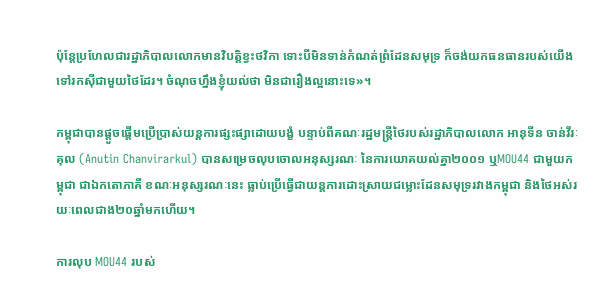ប៉ុន្តែប្រហែលជារដ្ឋាភិបាលលោកមានវិបត្តិខ្វះថវិកា ទោះបីមិនទាន់កំណត់ព្រំដែនសមុទ្រ ក៏ចង់យកធនធានរបស់យើងទៅរកស៊ីជាមួយថៃដែរ។ ចំណុចហ្នឹងខ្ញុំយល់ថា មិនជារឿងល្អនោះទេ»។

កម្ពុជាបានផ្ដួចផ្ដើមប្រើប្រាស់យន្តការផ្សះផ្សាដោយបង្ខំ បន្ទាប់ពីគណៈរដ្ឋមន្ត្រីថៃរបស់រដ្ឋាភិបាលលោក អានុទីន ចាន់វីរៈគុល (Anutin Chanvirarkul) បានសម្រេចលុបចោលអនុស្សរណៈ នៃការយោគយល់គ្នា២០០១ ឬMOU44 ជាមួយកម្ពុជា ជាឯកតោភាគី ខណៈអនុស្សរណៈនេះ ធ្លាប់ប្រើធ្វើជាយន្តការដោះស្រាយជម្លោះដែនសមុទ្ររវាងកម្ពុជា និងថៃអស់រយៈពេលជាង២០ឆ្នាំមកហើយ។

ការលុប MOU44 របស់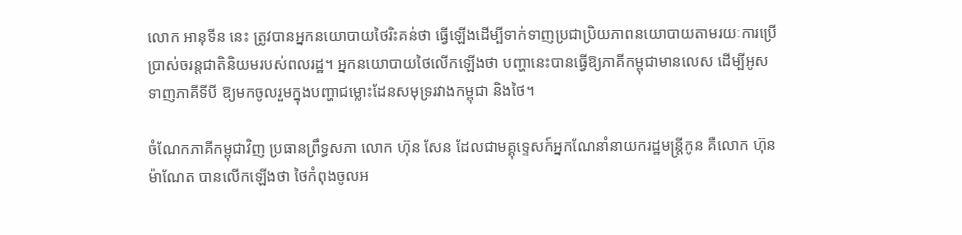លោក អានុទីន នេះ ត្រូវបានអ្នកនយោបាយថៃរិះគន់ថា ធ្វើឡើងដើម្បីទាក់ទាញប្រជាប្រិយភាពនយោបាយតាមរយៈការប្រើប្រាស់ចរន្តជាតិនិយមរបស់ពលរដ្ឋ។ អ្នកនយោបាយថៃលើកឡើងថា បញ្ហានេះបានធ្វើឱ្យភាគីកម្ពុជាមានលេស ដើម្បីអូសទាញភាគីទីបី ឱ្យមកចូលរួមក្នុងបញ្ហាជម្លោះដែនសមុទ្ររវាងកម្ពុជា និងថៃ។

ចំណែកភាគីកម្ពុជាវិញ ប្រធានព្រឹទ្ធសភា លោក ហ៊ុន សែន ដែលជាមគ្គុទ្ទេសក៍អ្នកណែនាំនាយករដ្ឋមន្ត្រីកូន គឺលោក ហ៊ុន ម៉ាណែត បានលើកឡើងថា ថៃកំពុងចូលអ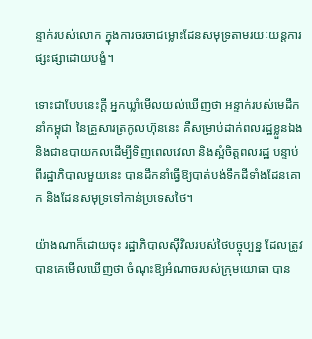ន្ទាក់របស់លោក ក្នុងការចរចាជម្លោះដែនសមុទ្រតាមរយៈយន្តការផ្សះផ្សាដោយបង្ខំ។

ទោះជាបែបនេះក្ដី អ្នកឃ្លាំមើលយល់ឃើញថា អន្ទាក់របស់មេដឹកនាំកម្ពុជា នៃគ្រួសារត្រកូលហ៊ុននេះ គឺសម្រាប់ដាក់ពលរដ្ឋខ្លួនឯង និងជាឧបាយកលដើម្បីទិញពេលវេលា និងស្អំចិត្តពលរដ្ឋ បន្ទាប់ពីរដ្ឋាភិបាលមួយនេះ បានដឹកនាំធ្វើឱ្យបាត់បង់ទឹកដីទាំងដែនគោក និងដែនសមុទ្រទៅកាន់ប្រទេសថៃ។

យ៉ាងណាក៏ដោយចុះ រដ្ឋាភិបាលស៊ីវិលរបស់ថៃបច្ចុប្បន្ន ដែលត្រូវបានគេមើលឃើញថា ចំណុះឱ្យអំណាចរបស់ក្រុមយោធា បាន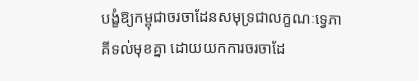បង្ខំឱ្យកម្ពុជាចរចាដែនសមុទ្រជាលក្ខណៈទ្វេភាគីទល់មុខគ្នា ដោយយកការចរចាដែ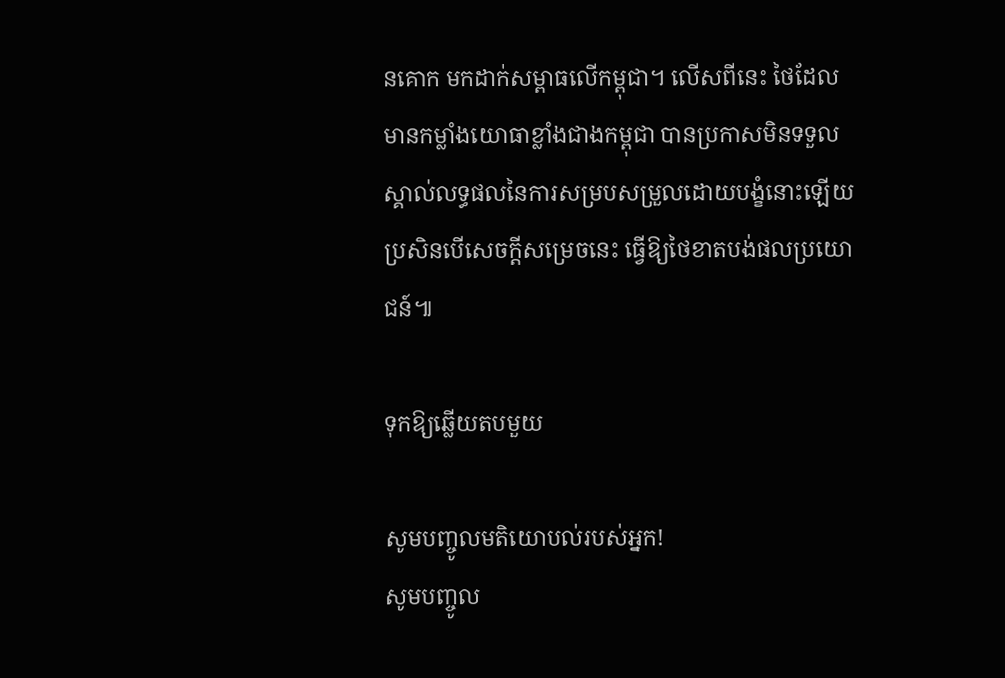នគោក មកដាក់សម្ពាធលើកម្ពុជា។ លើសពីនេះ ថៃដែលមានកម្លាំងយោធាខ្លាំងជាងកម្ពុជា បានប្រកាសមិនទទួលស្គាល់លទ្ធផលនៃការសម្របសម្រួលដោយបង្ខំនោះឡើយ ប្រសិនបើសេចក្ដីសម្រេចនេះ ធ្វើឱ្យថៃខាតបង់ផលប្រយោជន៍៕

ទុកឱ្យឆ្លើយតបមួយ

សូមបញ្ចូលមតិយោបល់របស់អ្នក!
សូមបញ្ចូល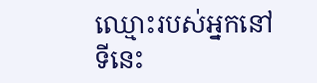ឈ្មោះរបស់អ្នកនៅទីនេះ